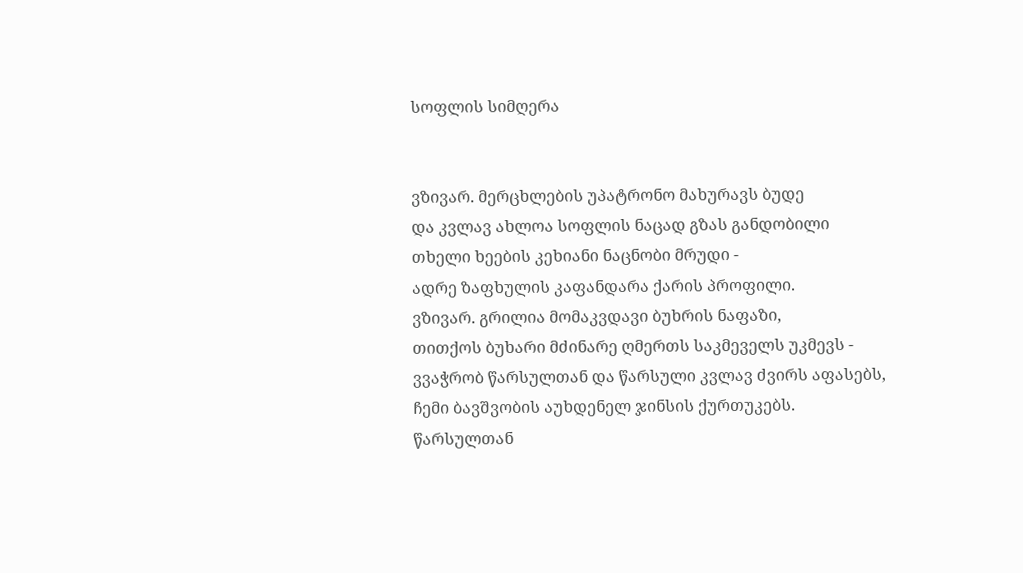სოფლის სიმღერა


ვზივარ. მერცხლების უპატრონო მახურავს ბუდე
და კვლავ ახლოა სოფლის ნაცად გზას განდობილი
თხელი ხეების კეხიანი ნაცნობი მრუდი -
ადრე ზაფხულის კაფანდარა ქარის პროფილი.
ვზივარ. გრილია მომაკვდავი ბუხრის ნაფაზი,
თითქოს ბუხარი მძინარე ღმერთს საკმეველს უკმევს -
ვვაჭრობ წარსულთან და წარსული კვლავ ძვირს აფასებს,
ჩემი ბავშვობის აუხდენელ ჯინსის ქურთუკებს.
წარსულთან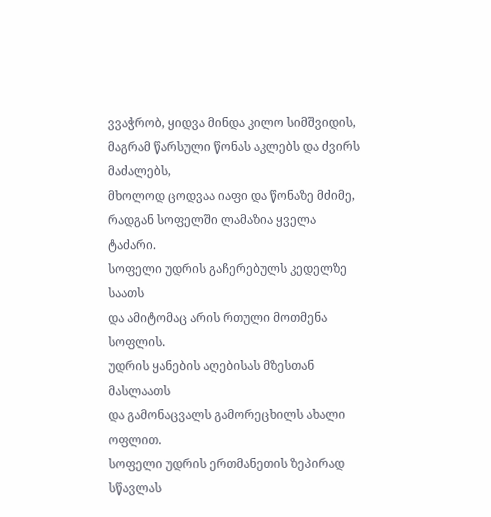ვვაჭრობ, ყიდვა მინდა კილო სიმშვიდის,
მაგრამ წარსული წონას აკლებს და ძვირს მაძალებს,
მხოლოდ ცოდვაა იაფი და წონაზე მძიმე,
რადგან სოფელში ლამაზია ყველა ტაძარი.
სოფელი უდრის გაჩერებულს კედელზე საათს
და ამიტომაც არის რთული მოთმენა სოფლის.
უდრის ყანების აღებისას მზესთან მასლაათს
და გამონაცვალს გამორეცხილს ახალი ოფლით.
სოფელი უდრის ერთმანეთის ზეპირად სწავლას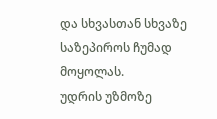და სხვასთან სხვაზე საზეპიროს ჩუმად მოყოლას.
უდრის უზმოზე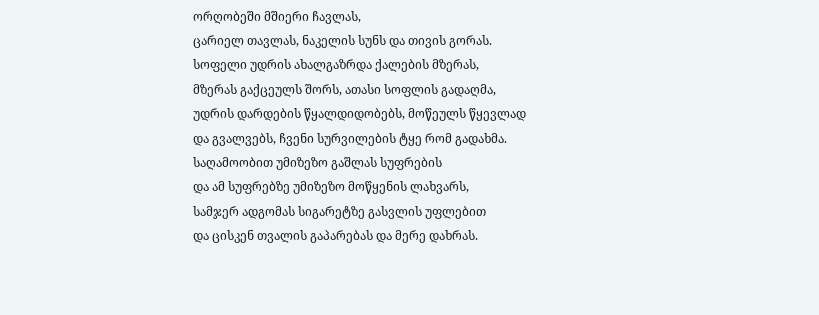ორღობეში მშიერი ჩავლას,
ცარიელ თავლას, ნაკელის სუნს და თივის გორას.
სოფელი უდრის ახალგაზრდა ქალების მზერას,
მზერას გაქცეულს შორს, ათასი სოფლის გადაღმა,
უდრის დარდების წყალდიდობებს, მოწეულს წყევლად
და გვალვებს, ჩვენი სურვილების ტყე რომ გადახმა.
საღამოობით უმიზეზო გაშლას სუფრების
და ამ სუფრებზე უმიზეზო მოწყენის ლახვარს,
სამჯერ ადგომას სიგარეტზე გასვლის უფლებით
და ცისკენ თვალის გაპარებას და მერე დახრას.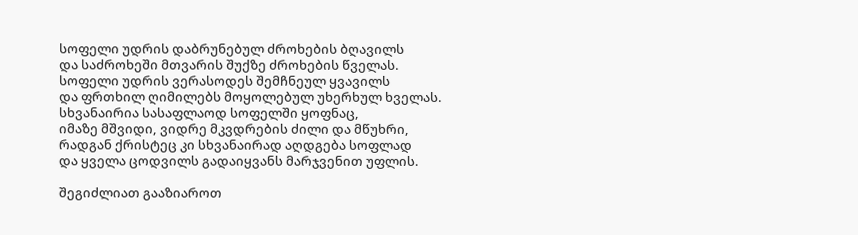სოფელი უდრის დაბრუნებულ ძროხების ბღავილს
და საძროხეში მთვარის შუქზე ძროხების წველას.
სოფელი უდრის ვერასოდეს შემჩნეულ ყვავილს
და ფრთხილ ღიმილებს მოყოლებულ უხერხულ ხველას.
სხვანაირია სასაფლაოდ სოფელში ყოფნაც,
იმაზე მშვიდი, ვიდრე მკვდრების ძილი და მწუხრი,
რადგან ქრისტეც კი სხვანაირად აღდგება სოფლად
და ყველა ცოდვილს გადაიყვანს მარჯვენით უფლის.

შეგიძლიათ გააზიაროთ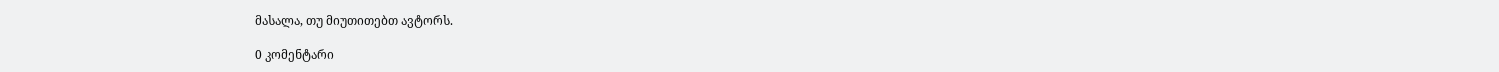მასალა, თუ მიუთითებთ ავტორს.

0 კომენტარი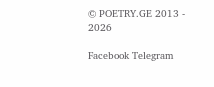© POETRY.GE 2013 - 2026

Facebook Telegram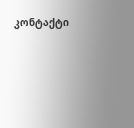კონტაქტი